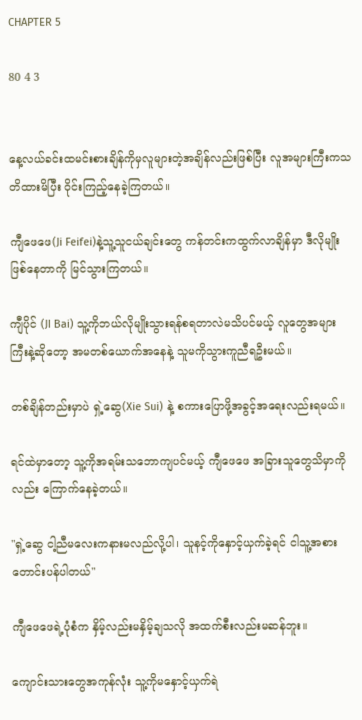CHAPTER 5

80 4 3


နေ့လယ်ခင်းထမင်းစားချိန်ကိုမှလူများတဲ့အချိန်လည်းဖြစ်ပြီး လူအများကြီးကသတိထားမိပြီး ဝိုင်းကြည့်နေခဲ့ကြတယ်။

ကျီဖေဖေ(Ji Feifei)နဲ့သူ့သူငယ်ချင်းတွေ ကန်တင်းကထွက်လာချိန်မှာ ဒီလိုမျိုးဖြစ်နေတာကို မြင်သွားကြတယ်။

ကျီပိုင် (JI Bai) သူ့ကိုဘယ်လိုမျိုးသွားရန်စရတာလဲမသိပင်မယ့် လူတွေအများကြီးနဲ့ဆိုတော့ အမတစ်ယောက်အနေနဲ့ သူမကိုသွားကူညီရဦးမယ်။

တစ်ချိန်တည်းမှာပဲ ရှဲ့ဆွေ(Xie Sui) နဲ့ စကားပြောဖို့အခွင့်အရေးလည်းရမယ်။

ရင်ထဲမှာတော့ သူ့ကိုအရမ်းသဘောကျပင်မယ့် ကျီဖေဖေ အခြားသူတွေသိမှာကိုလည်း ကြောက်နေခဲ့တယ်။

"ရှဲ့ဆွေ ငါ့ညီမလေးကနားမလည်လို့ပါ၊ သူနင့်ကိုနှောင့်ယှက်ခဲ့ရင် ငါသူ့အစားတောင်းပန်ပါတယ်"

ကျီဖေဖေရဲ့ပုံစံက နှိမ့်လည်းမနှိမ့်ချသလို အထက်စီးလည်းမဆန်ဘူး။

ကျောင်းသားတွေအကုန်လုံး သူ့ကိုမနှောင့်ယှက်ရဲ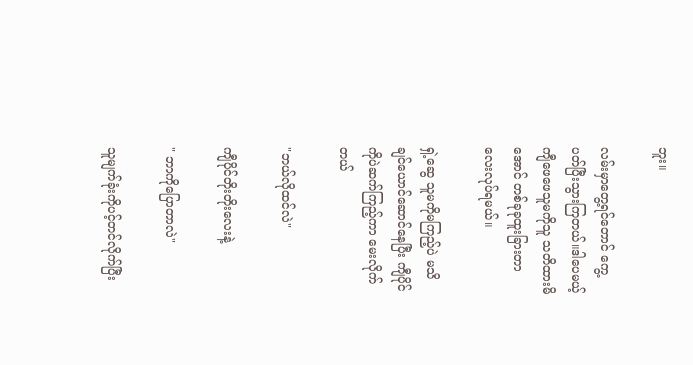ဘူး။

လမ်းမှာတွေ့ရင်တောင် ကွေ့ပတ်ပြီးသွားကြတယ်။ဒါပေမယ့် ကျီဖေဖေသူမကိုသူ သတိထားမိအောင် တစ်ခုခုထူးခြားတာလေးလုပ်ရမယ်။

ရှဲ့ဆွေ သူမကိုမကြည့်ပဲ မသိချင်ယောင်ဆောင်နေပြီး ကျီပိုင်ကိုပဲဆက်ကြည့်ကာ မေးလိုက်တယ်

"ဘယ်လိုထင်လဲ"

ကျီပိုင်တိုးတိုးလေးနဲ့

" ဘာကိုပြောတာလဲ"

သူမျက်ခုံးကိုပင့်တင်လိုက်ပြီး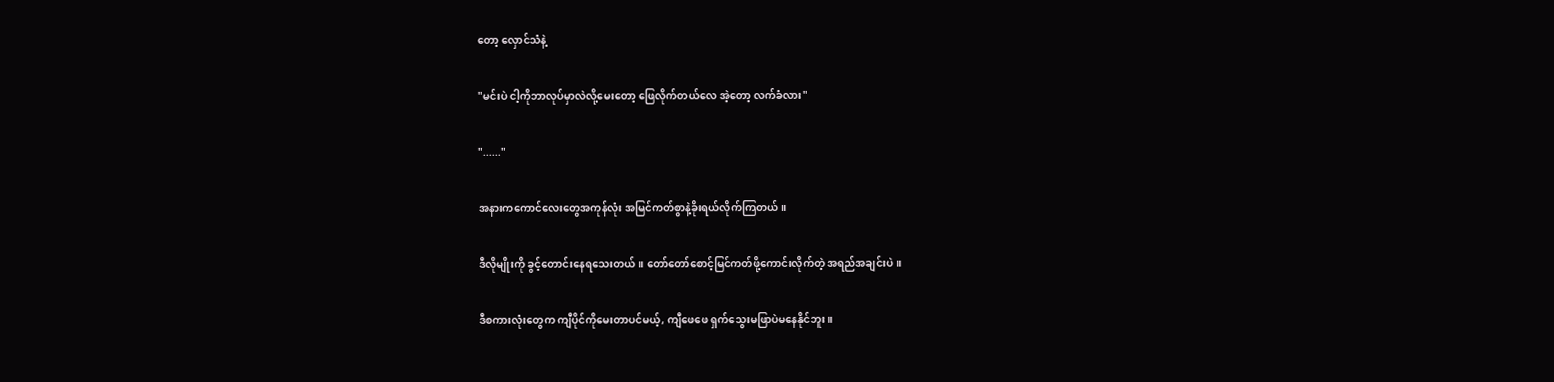တော့ လှောင်သံနဲ့

"မင်းပဲ ငါ့ကိုဘာလုပ်မှာလဲလို့မေးတော့ ဖြေလိုက်တယ်လေ အဲ့တော့ လက်ခံလား"

"......"

အနားကကောင်လေးတွေအကုန်လုံး အမြင်ကတ်စွာနဲ့ခိုးရယ်လိုက်ကြတယ်။

ဒီလိုမျိုးကို ခွင့်တောင်းနေရသေးတယ်။ တော်တော်စောင့်မြင်ကတ်ဖို့ကောင်းလိုက်တဲ့ အရည်အချင်းပဲ။

ဒီစကားလုံးတွေက ကျီပိုင်ကိုမေးတာပင်မယ့်, ကျီဖေဖေ ရှက်သွေးမဖြာပဲမနေနိုင်ဘူး။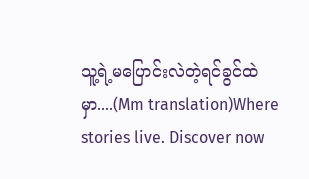သူ့ရဲ့မပြောင်းလဲတဲ့ရင်ခွင်ထဲမှာ....(Mm translation)Where stories live. Discover now